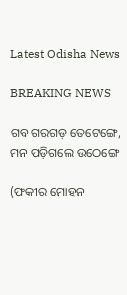Latest Odisha News

BREAKING NEWS

ଗବ ଗରଗଡ଼ ତେଟେଙ୍ଗେ, ମନ ପଡ଼ିଗଲେ ଉଠେଙ୍ଗେ

(ଫକୀର ମୋହନ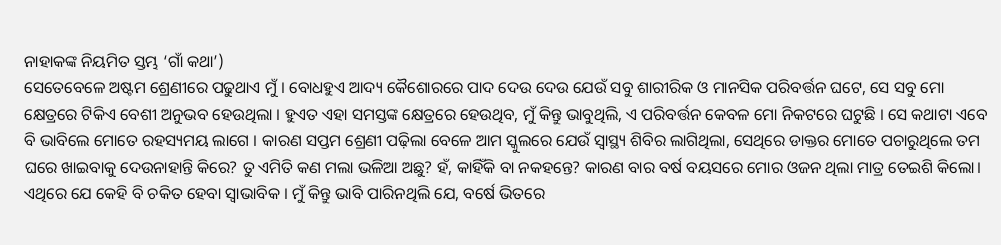ନାହାକଙ୍କ ନିୟମିତ ସ୍ତମ୍ଭ ‘ଗାଁ କଥା’)
ସେତେବେଳେ ଅଷ୍ଟମ ଶ୍ରେଣୀରେ ପଢୁଥାଏ ମୁଁ । ବୋଧହୁଏ ଆଦ୍ୟ କୈଶୋରରେ ପାଦ ଦେଉ ଦେଉ ଯେଉଁ ସବୁ ଶାରୀରିକ ଓ ମାନସିକ ପରିବର୍ତ୍ତନ ଘଟେ, ସେ ସବୁ ମୋ କ୍ଷେତ୍ରରେ ଟିକିଏ ବେଶୀ ଅନୁଭବ ହେଉଥିଲା । ହୁଏତ ଏହା ସମସ୍ତଙ୍କ କ୍ଷେତ୍ରରେ ହେଉଥିବ, ମୁଁ କିନ୍ତୁ ଭାବୁଥିଲି, ଏ ପରିବର୍ତ୍ତନ କେବଳ ମୋ ନିକଟରେ ଘଟୁଛି । ସେ କଥାଟା ଏବେ ବି ଭାବିଲେ ମୋତେ ରହସ୍ୟମୟ ଲାଗେ । କାରଣ ସପ୍ତମ ଶ୍ରେଣୀ ପଢ଼ିଲା ବେଳେ ଆମ ସ୍କୁଲରେ ଯେଉଁ ସ୍ୱାସ୍ଥ୍ୟ ଶିବିର ଲାଗିଥିଲା, ସେଥିରେ ଡାକ୍ତର ମୋତେ ପଚାରୁଥିଲେ ତମ ଘରେ ଖାଇବାକୁ ଦେଉନାହାନ୍ତି କିରେ? ତୁ ଏମିତି କଣ ମଲା ଭଳିଆ ଅଛୁ? ହଁ, କାହିଁକି ବା ନକହନ୍ତେ? କାରଣ ବାର ବର୍ଷ ବୟସରେ ମୋର ଓଜନ ଥିଲା ମାତ୍ର ତେଇଶି କିଲୋ। ଏଥିରେ ଯେ କେହି ବି ଚକିତ ହେବା ସ୍ୱାଭାବିକ । ମୁଁ କିନ୍ତୁ ଭାବି ପାରିନଥିଲି ଯେ, ବର୍ଷେ ଭିତରେ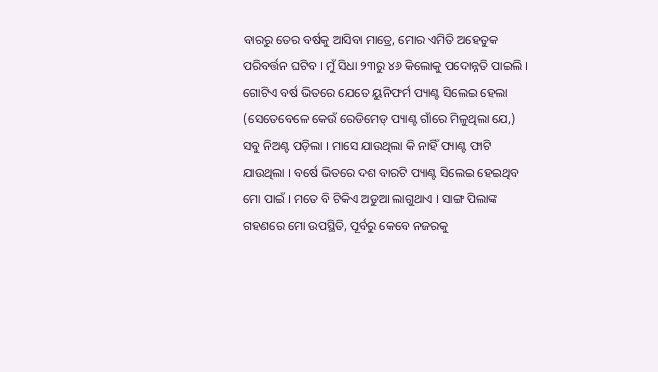ବାରରୁ ତେର ବର୍ଷକୁ ଆସିବା ମାତ୍ରେ, ମୋର ଏମିତି ଅହେତୁକ ପରିବର୍ତ୍ତନ ଘଟିବ । ମୁଁ ସିଧା ୨୩ରୁ ୪୬ କିଲୋକୁ ପଦୋନ୍ନତି ପାଇଲି । ଗୋଟିଏ ବର୍ଷ ଭିତରେ ଯେତେ ୟୁନିଫର୍ମ ପ୍ୟାଣ୍ଟ ସିଲେଇ ହେଲା (ସେତେବେଳେ କେଉଁ ରେଡିମେଡ୍ ପ୍ୟାଣ୍ଟ ଗାଁରେ ମିଳୁଥିଲା ଯେ,) ସବୁ ନିଅଣ୍ଟ ପଡ଼ିଲା । ମାସେ ଯାଉଥିଲା କି ନାହିଁ ପ୍ୟାଣ୍ଟ ଫାଟି ଯାଉଥିଲା । ବର୍ଷେ ଭିତରେ ଦଶ ବାରଟି ପ୍ୟାଣ୍ଟ ସିଲେଇ ହେଇଥିବ ମୋ ପାଇଁ । ମତେ ବି ଟିକିଏ ଅଡୁଆ ଲାଗୁଥାଏ । ସାଙ୍ଗ ପିଲାଙ୍କ ଗହଣରେ ମୋ ଉପସ୍ଥିତି, ପୂର୍ବରୁ କେବେ ନଜରକୁ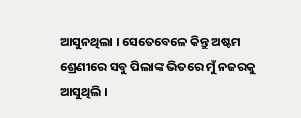ଆସୁନଥିଲା । ସେତେବେଳେ କିନ୍ତୁ ଅଷ୍ଟମ ଶ୍ରେଣୀରେ ସବୁ ପିଲାଙ୍କ ଭିତରେ ମୁଁ ନଜରକୁ ଆସୁଥିଲି ।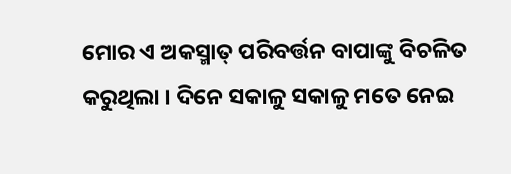ମୋର ଏ ଅକସ୍ମାତ୍ ପରିବର୍ତ୍ତନ ବାପାଙ୍କୁ ବିଚଳିତ କରୁଥିଲା । ଦିନେ ସକାଳୁ ସକାଳୁ ମତେ ନେଇ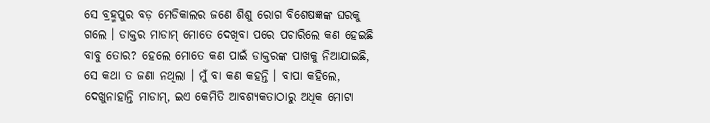ସେ ବ୍ରହ୍ମପୁର ବଡ଼ ମେଡିକାଲର ଜଣେ ଶିଶୁ ରୋଗ ବିଶେଷଜ୍ଞଙ୍କ ଘରକୁ ଗଲେ । ଡାକ୍ତର ମାଡାମ୍ ମୋତେ ଦେଖିବା ପରେ ପଚାରିଲେ କଣ ହେଇଛି ବାବୁ ତୋର? ହେଲେ ମୋତେ କଣ ପାଇଁ ଡାକ୍ତରଙ୍କ ପାଖକୁ ନିଆଯାଇଛି, ସେ କଥା ତ ଜଣା ନଥିଲା । ମୁଁ ବା କଣ କହନ୍ତି । ବାପା କହିଲେ, ଦେଖୁନାହାନ୍ତି ମାଡାମ୍, ଇଏ କେମିତି ଆବଶ୍ୟକତାଠାରୁ ଅଧିକ ମୋଟା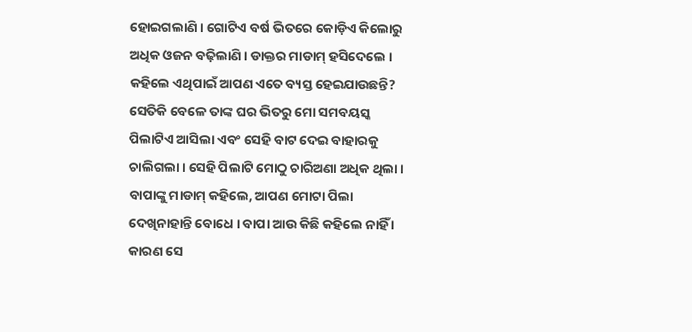ହୋଇଗଲାଣି । ଗୋଟିଏ ବର୍ଷ ଭିତରେ କୋଡ଼ିଏ କିଲୋରୁ ଅଧିକ ଓଜନ ବଢ଼ିଲାଣି । ଡାକ୍ତର ମାଡାମ୍ ହସିଦେଲେ । କହିଲେ ଏଥିପାଇଁ ଆପଣ ଏତେ ବ୍ୟସ୍ତ ହେଇଯାଉଛନ୍ତି? ସେତିକି ବେଳେ ତାଙ୍କ ଘର ଭିତରୁ ମୋ ସମବୟସ୍କ ପିଲାଟିଏ ଆସିଲା ଏବଂ ସେହି ବାଟ ଦେଇ ବାହାରକୁ ଚାଲିଗଲା । ସେହି ପିଲାଟି ମୋଠୁ ଚାରିଅଣା ଅଧିକ ଥିଲା । ବାପାଙ୍କୁ ମାଡାମ୍ କହିଲେ, ଆପଣ ମୋଟା ପିଲା ଦେଖିନାହାନ୍ତି ବୋଧେ । ବାପା ଆଉ କିଛି କହିଲେ ନାହିଁ । କାରଣ ସେ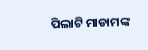ପିଲାଟି ମାଡାମଙ୍କ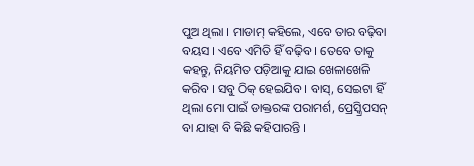ପୁଅ ଥିଲା । ମାଡାମ୍ କହିଲେ, ଏବେ ତାର ବଢ଼ିବା ବୟସ । ଏବେ ଏମିତି ହିଁ ବଢ଼ିବ । ତେବେ ତାକୁ କହନ୍ତୁ, ନିୟମିତ ପଡ଼ିଆକୁ ଯାଇ ଖେଳାଖେଳି କରିବ । ସବୁ ଠିକ୍ ହେଇଯିବ । ବାସ୍, ସେଇଟା ହିଁ ଥିଲା ମୋ ପାଇଁ ଡାକ୍ତରଙ୍କ ପରାମର୍ଶ, ପ୍ରେସ୍କ୍ରିପସନ୍ ବା ଯାହା ବି କିଛି କହିପାରନ୍ତି ।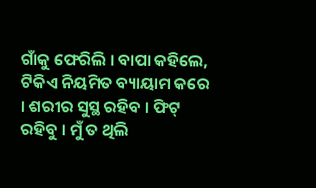ଗାଁକୁ ଫେରିଲି । ବାପା କହିଲେ, ଟିକିଏ ନିୟମିତ ବ୍ୟାୟାମ କରେ । ଶରୀର ସୁସ୍ଥ ରହିବ । ଫିଟ୍ ରହିବୁ । ମୁଁ ତ ଥିଲି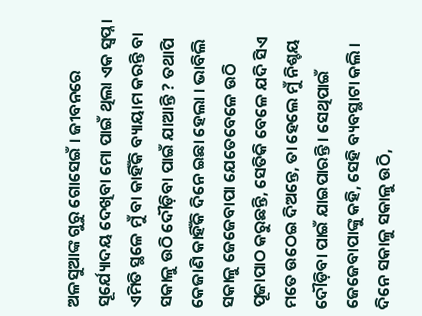ଅଳସୁଆଙ୍କ ଗୁରୁ ଗୋସେଇଁ । ଜୀବନରେ ସୂର୍ଯ୍ୟୋଦୟ ଦେଖିବା ମୋ ପାଇଁ ଥିଲା ଏକ ସ୍ୱପ୍ନ । ଏମିତି ସ୍ଥଳେ ମୁଁ ବା କାହିଁକି ବ୍ୟାୟାମ କରନ୍ତି ବା ସକାଳୁ ଉଠି ଦୌଡ଼ିବା ପାଇଁ ଯାଆନ୍ତି ? ତଥାପି କେଜାଣି କାହିଁକି ଦିନେ ଇଛା ହେଲା । ଭାବିଲି ସକାଳୁ ଜେଜେବାପା ଯେତେବେଳେ ଉଠି ପୂଜାପାଠ କରୁଛନ୍ତି, ସେତିକି ବେଳେ ଯଦି ସିଏ ମତେ ଉଠେଇ ଦିଅନ୍ତେ, ତା ହେଲେ ମୁଁ ନିଶ୍ଚୟ ଦୌଡ଼ିବା ପାଇଁ ଯାଇପାରନ୍ତି । ସେଥିପାଇଁ ଜେଜେବାପାଙ୍କୁ କହି, ସେହି ବ୍ୟବସ୍ଥାଟା କଲି । ଦିନେ ସକାଳୁ ସକାଳୁ ଉଠି,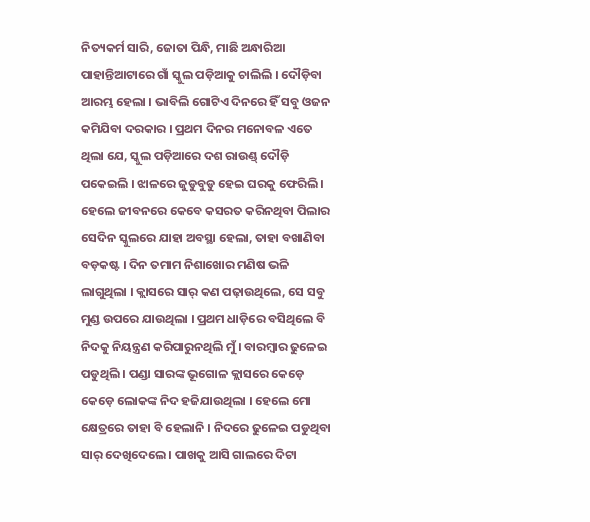ନିତ୍ୟକର୍ମ ସାରି, ଜୋତା ପିନ୍ଧି, ମାଛି ଅନ୍ଧାରିଆ ପାହାନ୍ତିଆଟାରେ ଗାଁ ସ୍କୁଲ ପଡ଼ିଆକୁ ଚାଲିଲି । ଦୌଡ଼ିବା ଆରମ୍ଭ ହେଲା । ଭାବିଲି ଗୋଟିଏ ଦିନରେ ହିଁ ସବୁ ଓଜନ କମିଯିବା ଦରକାର । ପ୍ରଥମ ଦିନର ମନୋବଳ ଏତେ ଥିଲା ଯେ, ସ୍କୁଲ ପଡ଼ିଆରେ ଦଶ ରାଉଣ୍ଡ୍ ଦୌଡ଼ି ପକେଇଲି । ଝାଳରେ ଜୁଡୁବୁଡୁ ହେଇ ଘରକୁ ଫେରିଲି । ହେଲେ ଜୀବନରେ କେବେ କସରତ କରିନଥିବା ପିଲାର ସେଦିନ ସ୍କୁଲରେ ଯାହା ଅବସ୍ଥା ହେଲା, ତାହା ବଖାଣିବା ବଡ଼କଷ୍ଟ । ଦିନ ତମାମ ନିଶାଖୋର ମଣିଷ ଭଳି ଲାଗୁଥିଲା । କ୍ଲାସରେ ସାର୍ କଣ ପଢ଼ାଉଥିଲେ, ସେ ସବୁ ମୁଣ୍ଡ ଉପରେ ଯାଉଥିଲା । ପ୍ରଥମ ଧାଡ଼ିରେ ବସିଥିଲେ ବି ନିଦକୁ ନିୟନ୍ତ୍ରଣ କରିପାରୁନଥିଲି ମୁଁ । ବାରମ୍ବାର ଢୁଳେଇ ପଡୁଥିଲି । ପଣ୍ଡା ସାରଙ୍କ ଭୂଗୋଳ କ୍ଲାସରେ କେଡ଼େ କେଡ଼େ ଲୋକଙ୍କ ନିଦ ହଜିଯାଉଥିଲା । ହେଲେ ମୋ କ୍ଷେତ୍ରରେ ତାହା ବି ହେଲାନି । ନିଦରେ ଢୁଳେଇ ପଡୁଥିବା ସାର୍ ଦେଖିଦେଲେ । ପାଖକୁ ଆସି ଗାଲରେ ଦିଟା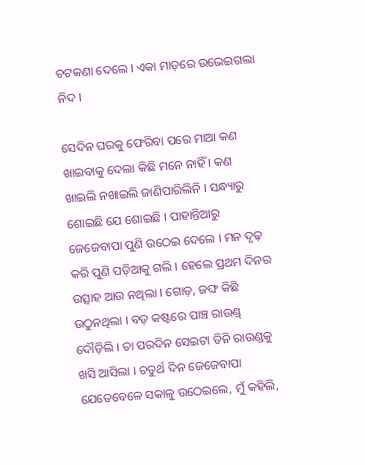ଚଟକଣା ଦେଲେ । ଏକା ମାଡ଼ରେ ଉଭେଇଗଲା ନିଦ ।

ସେଦିନ ଘରକୁ ଫେରିବା ପରେ ମାଆ କଣ ଖାଇବାକୁ ଦେଲା କିଛି ମନେ ନାହିଁ । କଣ ଖାଇଲି ନଖାଇଲି ଜାଣିପାରିଲିନି । ସନ୍ଧ୍ୟାରୁ ଶୋଇଛି ଯେ ଶୋଇଛି । ପାହାନ୍ତିଆରୁ ଜେଜେବାପା ପୁଣି ଉଠେଇ ଦେଲେ । ମନ ଦୃଢ଼ କରି ପୁଣି ପଡ଼ିଆକୁ ଗଲି । ହେଲେ ପ୍ରଥମ ଦିନର ଉତ୍ସାହ ଆଉ ନଥିଲା । ଗୋଡ଼, ଜଙ୍ଘ କିଛି ଉଠୁନଥିଲା । ବଡ଼ କଷ୍ଟରେ ପାଞ୍ଚ ରାଉଣ୍ଡ୍ ଦୌଡ଼ିଲି । ତା ପରଦିନ ସେଇଟା ତିନି ରାଉଣ୍ଡକୁ ଖସି ଆସିଲା । ଚତୁର୍ଥ ଦିନ ଜେଜେବାପା ଯେତେବେଳେ ସକାଳୁ ଉଠେଇଲେ, ମୁଁ କହିଲି,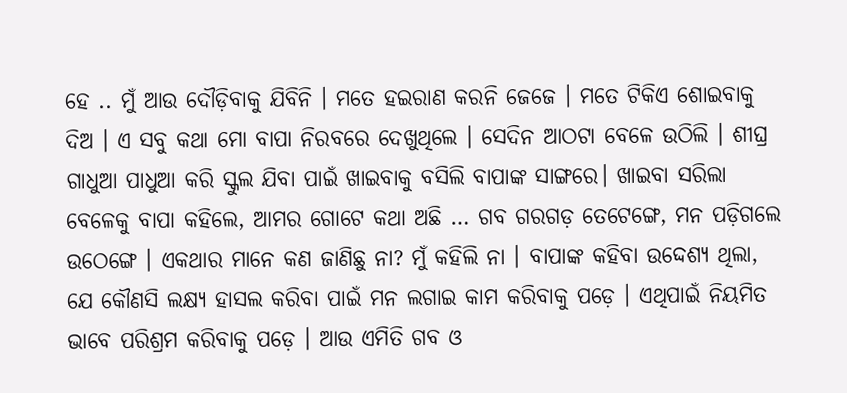ହେ .. ମୁଁ ଆଉ ଦୌଡ଼ିବାକୁ ଯିବିନି । ମତେ ହଇରାଣ କରନି ଜେଜେ । ମତେ ଟିକିଏ ଶୋଇବାକୁ ଦିଅ । ଏ ସବୁ କଥା ମୋ ବାପା ନିରବରେ ଦେଖୁଥିଲେ । ସେଦିନ ଆଠଟା ବେଳେ ଉଠିଲି । ଶୀଘ୍ର ଗାଧୁଆ ପାଧୁଆ କରି ସ୍କୁଲ ଯିବା ପାଇଁ ଖାଇବାକୁ ବସିଲି ବାପାଙ୍କ ସାଙ୍ଗରେ। ଖାଇବା ସରିଲା ବେଳେକୁ ବାପା କହିଲେ, ଆମର ଗୋଟେ କଥା ଅଛି … ଗବ ଗରଗଡ଼ ତେଟେଙ୍ଗେ, ମନ ପଡ଼ିଗଲେ ଉଠେଙ୍ଗେ । ଏକଥାର ମାନେ କଣ ଜାଣିଛୁ ନା? ମୁଁ କହିଲି ନା । ବାପାଙ୍କ କହିବା ଉଦ୍ଦେଶ୍ୟ ଥିଲା, ଯେ କୌଣସି ଲକ୍ଷ୍ୟ ହାସଲ କରିବା ପାଇଁ ମନ ଲଗାଇ କାମ କରିବାକୁ ପଡ଼େ । ଏଥିପାଇଁ ନିୟମିତ ଭାବେ ପରିଶ୍ରମ କରିବାକୁ ପଡ଼େ । ଆଉ ଏମିତି ଗବ ଓ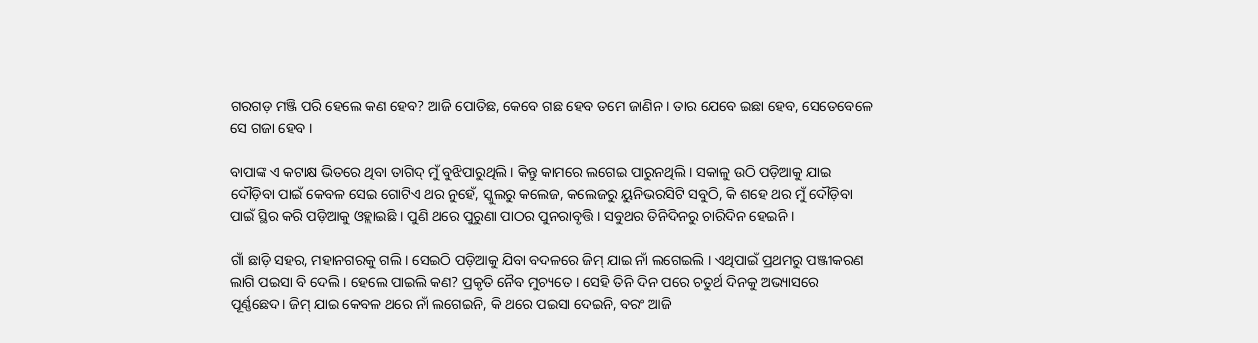ଗରଗଡ଼ ମଞ୍ଜି ପରି ହେଲେ କଣ ହେବ? ଆଜି ପୋତିଛ, କେବେ ଗଛ ହେବ ତମେ ଜାଣିନ । ତାର ଯେବେ ଇଛା ହେବ, ସେତେବେଳେ ସେ ଗଜା ହେବ ।

ବାପାଙ୍କ ଏ କଟାକ୍ଷ ଭିତରେ ଥିବା ତାଗିଦ୍ ମୁଁ ବୁଝିପାରୁଥିଲି । କିନ୍ତୁ କାମରେ ଲଗେଇ ପାରୁନଥିଲି । ସକାଳୁ ଉଠି ପଡ଼ିଆକୁ ଯାଇ ଦୌଡ଼ିବା ପାଇଁ କେବଳ ସେଇ ଗୋଟିଏ ଥର ନୁହେଁ, ସ୍କୁଲରୁ କଲେଜ, କଲେଜରୁ ୟୁନିଭରସିଟି ସବୁଠି, କି ଶହେ ଥର ମୁଁ ଦୌଡ଼ିବା ପାଇଁ ସ୍ଥିର କରି ପଡ଼ିଆକୁ ଓହ୍ଲାଇଛି । ପୁଣି ଥରେ ପୁରୁଣା ପାଠର ପୁନରାବୃତ୍ତି । ସବୁଥର ତିନିଦିନରୁ ଚାରିଦିନ ହେଇନି ।

ଗାଁ ଛାଡ଼ି ସହର, ମହାନଗରକୁ ଗଲି । ସେଇଠି ପଡ଼ିଆକୁ ଯିବା ବଦଳରେ ଜିମ୍ ଯାଇ ନାଁ ଲଗେଇଲି । ଏଥିପାଇଁ ପ୍ରଥମରୁ ପଞ୍ଜୀକରଣ ଲାଗି ପଇସା ବି ଦେଲି । ହେଲେ ପାଇଲି କଣ? ପ୍ରକୃତି ନୈବ ମୁଚ୍ୟତେ । ସେହି ତିନି ଦିନ ପରେ ଚତୁର୍ଥ ଦିନକୁ ଅଭ୍ୟାସରେ ପୂର୍ଣ୍ଣଛେଦ। ଜିମ୍ ଯାଇ କେବଳ ଥରେ ନାଁ ଲଗେଇନି, କି ଥରେ ପଇସା ଦେଇନି, ବରଂ ଆଜି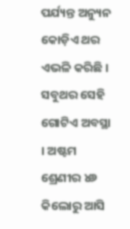ପର୍ଯ୍ୟନ୍ତ ଅନ୍ୟୁନ କୋଡ଼ିଏ ଥର ଏଭଳି କରିଛି । ସବୁଥର ସେହି ଗୋଟିଏ ଅବସ୍ଥା । ଅଷ୍ଟମ ଶ୍ରେଣୀର ୪୬ କିଲୋରୁ ଆସି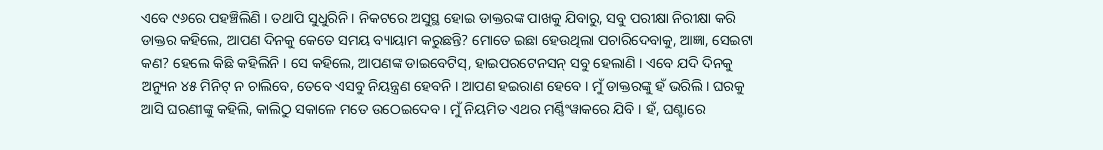ଏବେ ୯୬ରେ ପହଞ୍ଚିଲିଣି । ତଥାପି ସୁଧୁରିନି । ନିକଟରେ ଅସୁସ୍ଥ ହୋଇ ଡାକ୍ତରଙ୍କ ପାଖକୁ ଯିବାରୁ, ସବୁ ପରୀକ୍ଷା ନିରୀକ୍ଷା କରି ଡାକ୍ତର କହିଲେ, ଆପଣ ଦିନକୁ କେତେ ସମୟ ବ୍ୟାୟାମ କରୁଛନ୍ତି? ମୋତେ ଇଛା ହେଉଥିଲା ପଚାରିଦେବାକୁ, ଆଜ୍ଞା, ସେଇଟା କଣ? ହେଲେ କିଛି କହିଲିନି । ସେ କହିଲେ, ଆପଣଙ୍କ ଡାଇବେଟିସ୍, ହାଇପରଟେନସନ୍ ସବୁ ହେଲାଣି । ଏବେ ଯଦି ଦିନକୁ ଅନ୍ୟୁନ ୪୫ ମିନିଟ୍ ନ ଚାଲିବେ, ତେବେ ଏସବୁ ନିୟନ୍ତ୍ରଣ ହେବନି । ଆପଣ ହଇରାଣ ହେବେ । ମୁଁ ଡାକ୍ତରଙ୍କୁ ହଁ ଭରିଲି । ଘରକୁ ଆସି ଘରଣୀଙ୍କୁ କହିଲି, କାଲିଠୁ ସକାଳେ ମତେ ଉଠେଇଦେବ । ମୁଁ ନିୟମିତ ଏଥର ମର୍ଣ୍ଣିଂୱାକରେ ଯିବି । ହଁ, ଘଣ୍ଟାରେ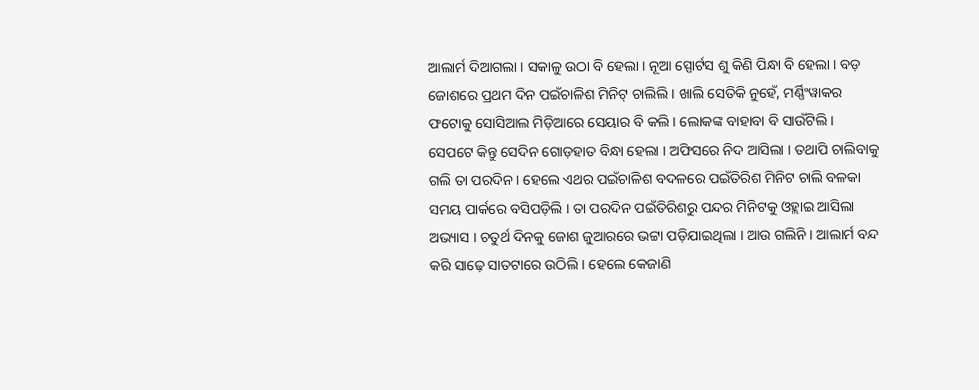ଆଲାର୍ମ ଦିଆଗଲା । ସକାଳୁ ଉଠା ବି ହେଲା । ନୂଆ ସ୍ପୋର୍ଟସ ଶୁ କିଣି ପିନ୍ଧା ବି ହେଲା । ବଡ଼ ଜୋଶରେ ପ୍ରଥମ ଦିନ ପଇଁଚାଳିଶ ମିନିଟ୍ ଚାଲିଲି । ଖାଲି ସେତିକି ନୁହେଁ, ମର୍ଣ୍ଣିଂୱାକର ଫଟୋକୁ ସୋସିଆଲ ମିଡ଼ିଆରେ ସେୟାର ବି କଲି । ଲୋକଙ୍କ ବାହାବା ବି ସାଉଁଟିଲି । ସେପଟେ କିନ୍ତୁ ସେଦିନ ଗୋଡ଼ହାତ ବିନ୍ଧା ହେଲା । ଅଫିସରେ ନିଦ ଆସିଲା । ତଥାପି ଚାଲିବାକୁ ଗଲି ତା ପରଦିନ । ହେଲେ ଏଥର ପଇଁଚାଳିଶ ବଦଳରେ ପଇଁତିରିଶ ମିନିଟ ଚାଲି ବଳକା ସମୟ ପାର୍କରେ ବସିପଡ଼ିଲି । ତା ପରଦିନ ପଇଁତିରିଶରୁ ପନ୍ଦର ମିନିଟକୁ ଓହ୍ଲାଇ ଆସିଲା ଅଭ୍ୟାସ । ଚତୁର୍ଥ ଦିନକୁ ଜୋଶ ଜୁଆରରେ ଭଟ୍ଟା ପଡ଼ିଯାଇଥିଲା । ଆଉ ଗଲିନି । ଆଲାର୍ମ ବନ୍ଦ କରି ସାଢ଼େ ସାତଟାରେ ଉଠିଲି । ହେଲେ କେଜାଣି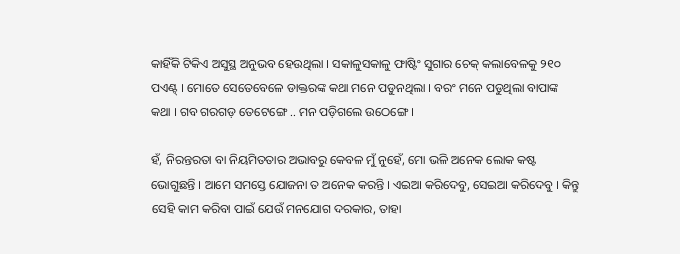କାହିଁକି ଟିକିଏ ଅସୁସ୍ଥ ଅନୁଭବ ହେଉଥିଲା । ସକାଳୁସକାଳୁ ଫାଷ୍ଟିଂ ସୁଗାର ଚେକ୍ କଲାବେଳକୁ ୨୧୦ ପଏଣ୍ଟ୍ । ମୋତେ ସେତେବେଳେ ଡାକ୍ତରଙ୍କ କଥା ମନେ ପଡୁନଥିଲା । ବରଂ ମନେ ପଡୁଥିଲା ବାପାଙ୍କ କଥା । ଗବ ଗରଗଡ଼ ତେଟେଙ୍ଗେ .. ମନ ପଡ଼ିଗଲେ ଉଠେଙ୍ଗେ ।

ହଁ, ନିରନ୍ତରତା ବା ନିୟମିତତାର ଅଭାବରୁ କେବଳ ମୁଁ ନୁହେଁ, ମୋ ଭଳି ଅନେକ ଲୋକ କଷ୍ଟ ଭୋଗୁଛନ୍ତି । ଆମେ ସମସ୍ତେ ଯୋଜନା ତ ଅନେକ କରନ୍ତି । ଏଇଆ କରିଦେବୁ, ସେଇଆ କରିଦେବୁ । କିନ୍ତୁ ସେହି କାମ କରିବା ପାଇଁ ଯେଉଁ ମନଯୋଗ ଦରକାର, ତାହା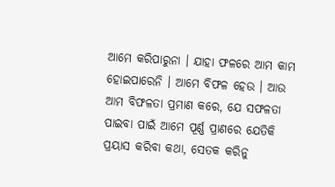ଆମେ କରିପାରୁନା । ଯାହା ଫଳରେ ଆମ କାମ ହୋଇପାରେନି । ଆମେ ବିଫଳ ହେଉ । ଆଉ ଆମ ବିଫଳତା ପ୍ରମାଣ କରେ, ଯେ ସଫଳତା ପାଇବା ପାଇଁ ଆମେ ପୂର୍ଣ୍ଣ ପ୍ରାଣରେ ଯେତିକି ପ୍ରୟାସ କରିବା କଥା, ସେତକ କରିନୁ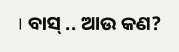। ବାସ୍ .. ଆଉ କଣ?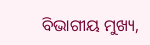ବିଭାଗୀୟ ମୁଖ୍ୟ,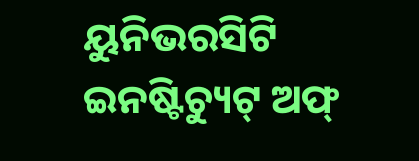ୟୁନିଭରସିଟି ଇନଷ୍ଟିଚ୍ୟୁଟ୍ ଅଫ୍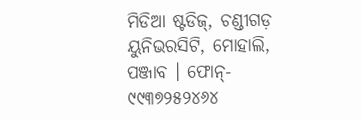ମିଡିଆ ଷ୍ଟଡିଜ୍, ଚଣ୍ଡୀଗଡ଼ ୟୁନିଭରସିଟି, ମୋହାଲି, ପଞ୍ଜାବ । ଫୋନ୍- ୯୯୩୭୨୫୨୪୬୪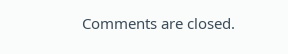Comments are closed.